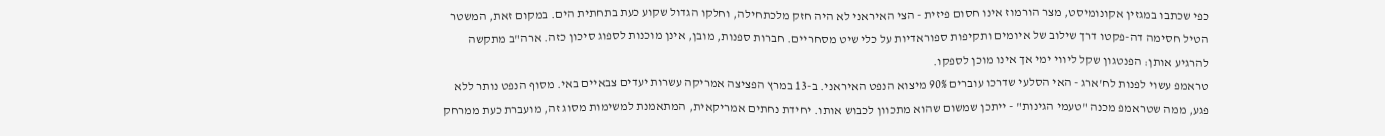כפי שכתבו במגזין אקונומיסט, מצר הורמוז אינו חסום פיזית - הצי האיראני לא היה חזק מלכתחילה, וחלקו הגדול שקוע כעת בתחתית הים. במקום זאת, המשטר הטיל חסימה דה-פקטו דרך שילוב של איומים ותקיפות ספוראדיות על כלי שיט מסחריים. חברות ספנות, מובן, אינן מוכנות לספוג סיכון כזה. ארה"ב מתקשה להרגיע אותן: הפנטגון שקל ליווי ימי אך אינו מוכן לספקו.
טראמפ עשוי לפנות לח'ארג - האי הסלעי שדרכו עוברים 90% מיצוא הנפט האיראני. ב-13 במרץ הפציצה אמריקה עשרות יעדים צבאיים באי. מסוף הנפט נותר ללא פגע, ממה שטראמפ מכנה "טעמי הגינות" - ייתכן שמשום שהוא מתכוון לכבוש אותו. יחידת נחתים אמריקאית, המתאמנת למשימות מסוג זה, מועברת כעת ממרחק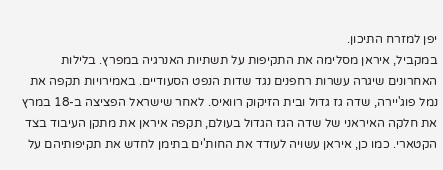יפן למזרח התיכון.
במקביל, איראן מסלימה את התקיפות על תשתיות האנרגיה במפרץ. בלילות האחרונים שיגרה עשרות רחפנים נגד שדות הנפט הסעודיים. באמירויות תקפה את נמל פוג'יירה, שדה גז גדול ובית הזיקוק רוואיס. לאחר שישראל הפציצה ב-18 במרץ את חלקה האיראני של שדה הגז הגדול בעולם, תקפה איראן את מתקן העיבוד בצד הקטארי. כמו כן, איראן עשויה לעודד את החות'ים בתימן לחדש את תקיפותיהם על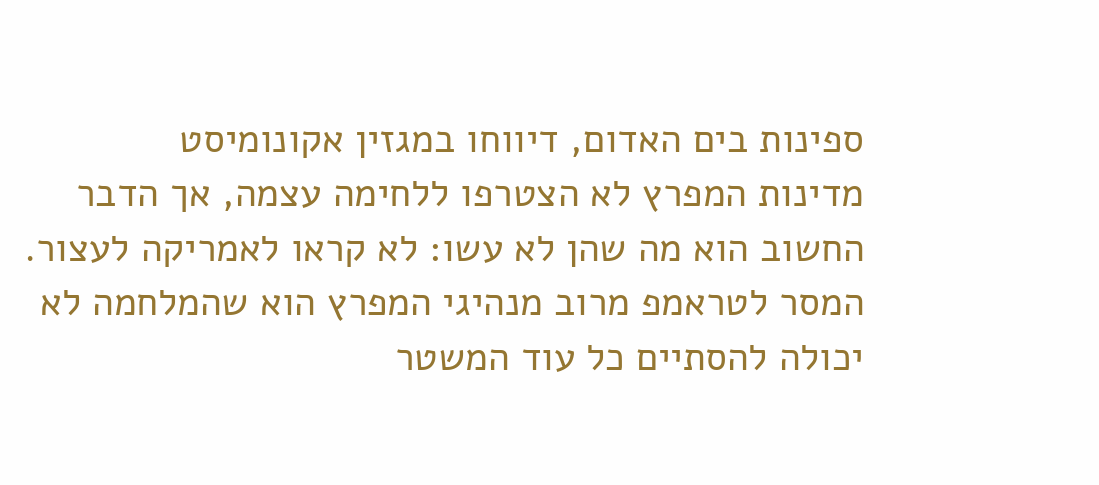ספינות בים האדום, דיווחו במגזין אקונומיסט
מדינות המפרץ לא הצטרפו ללחימה עצמה, אך הדבר החשוב הוא מה שהן לא עשו: לא קראו לאמריקה לעצור. המסר לטראמפ מרוב מנהיגי המפרץ הוא שהמלחמה לא יכולה להסתיים כל עוד המשטר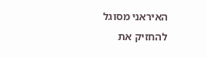האיראני מסוגל להחזיק את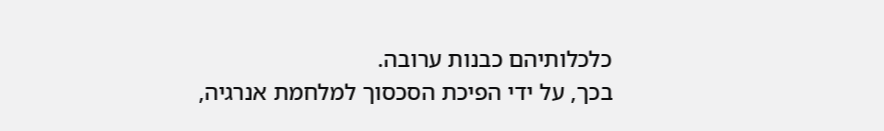כלכלותיהם כבנות ערובה.
בכך, על ידי הפיכת הסכסוך למלחמת אנרגיה,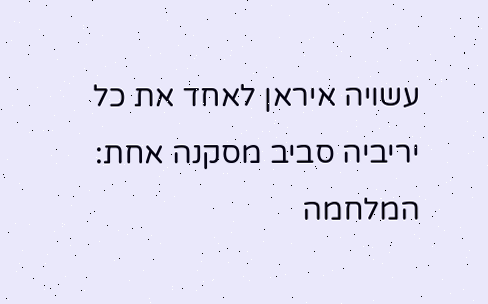עשויה איראן לאחד את כל יריביה סביב מסקנה אחת: המלחמה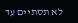לא תסתיים עד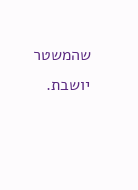שהמשטר יושבת.